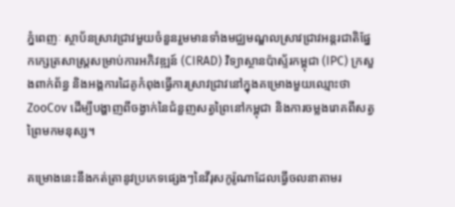ភ្នំពេញៈ ស្ថាប័នស្រាវជ្រាវមួយចំនួនរួមមានទាំងមជ្ឈមណ្ឌលស្រាវជ្រាវអន្តរជាតិផ្នែកក្សេត្រសាស្ត្រសម្រាប់ការអភិវឌ្ឍន៍ (CIRAD) វិទ្យាស្ថានប៉ាស្ទ័រកម្ពុជា (IPC) ក្រសួងពាក់ព័ន្ធ និងអង្គការដៃគូកំពុងធ្វើការស្រាវជ្រាវនៅក្នុងគម្រោងមួយឈ្មោះថា ZooCov ដើម្បីបង្ហាញពីចង្វាក់នៃជំនួញសត្វព្រៃនៅកម្ពុជា និងការចម្លងរោគពីសត្វព្រៃមកមនុស្ស។

គម្រោងនេះនឹងកត់ត្រានូវប្រភេទផ្សេងៗនៃវីរុសកូរ៉ូណាដែលធ្វើចលនាតាមរ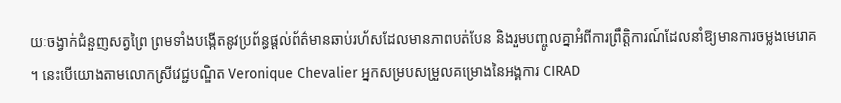យៈចង្វាក់ជំនួញសត្វព្រៃ ព្រមទាំងបង្កើតនូវប្រព័ន្ធផ្ដល់ព័ត៌មានឆាប់រហ័សដែលមានភាពបត់បែន និងរួមបញ្ចូលគ្នាអំពីការព្រឹត្តិការណ៍ដែលនាំឱ្យមានការចម្លងមេរោគ។ នេះបើយោងតាមលោកស្រីវេជ្ជបណ្ឌិត Veronique Chevalier អ្នកសម្របសម្រួលគម្រោងនៃអង្គការ CIRAD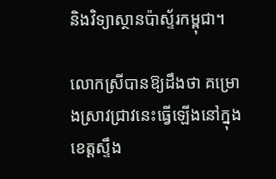និងវិទ្យាស្ថានប៉ាស្ទ័រកម្ពុជា។

លោកស្រីបានឱ្យដឹងថា គម្រោងស្រាវជ្រាវនេះធ្វើឡើងនៅក្នុងខេត្តស្ទឹង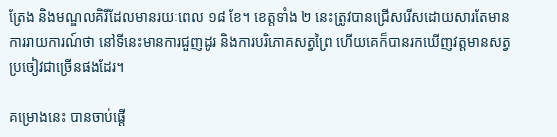ត្រែង និងមណ្ឌលគិរីដែលមានរយៈពេល ១៨ ខែ។ ខេត្តទាំង ២ នេះត្រូវបានជ្រើសរើសដោយសារតែមានការរាយការណ៍ថា នៅទីនេះមានការជួញដូរ និងការបរិភោគសត្វព្រៃ ហើយគេក៏បានរកឃើញវត្តមានសត្វប្រចៀវជាច្រើនផងដែរ។

គម្រោងនេះ បានចាប់ផ្ដើ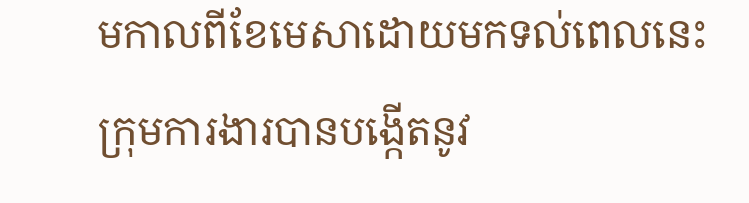មកាលពីខែមេសាដោយមកទល់ពេលនេះ ក្រុមការងារបានបង្កើតនូវ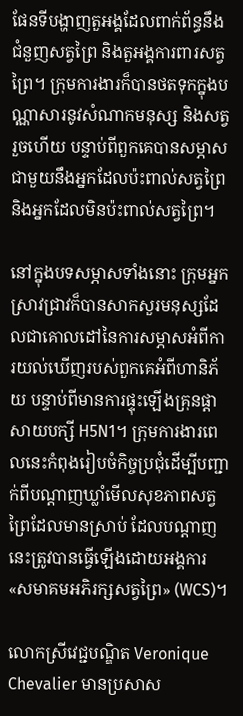ផែនទីបង្ហាញតួអង្គដែលពាក់ព័ន្ធនឹងជំនួញសត្វព្រៃ និងតួអង្គការពារសត្វព្រៃ។ ក្រុមការងារក៏បានថតទុកក្នុងបណ្ណាសារនូវសំណាកមនុស្ស និងសត្វរួចហើយ បន្ទាប់ពីពួកគេបានសម្ភាសជាមួយនឹងអ្នកដែលប៉ះពាល់សត្វព្រៃ និងអ្នកដែលមិនប៉ះពាល់សត្វព្រៃ។

នៅក្នុងបទសម្ភាសទាំងនោះ ក្រុមអ្នកស្រាវជ្រាវក៏បានសាកសួរមនុស្សដែលជាគោលដៅនៃការសម្ភាសអំពីការយល់ឃើញរបស់ពួកគេអំពីហានិភ័យ បន្ទាប់ពីមានការផ្ទុះឡើងគ្រុនផ្ដាសាយបក្សី H5N1។ ក្រុមការងារពេលនេះកំពុងរៀបចំកិច្ចប្រជុំដើម្បីបញ្ជាក់ពីបណ្ដាញឃ្លាំមើលសុខភាពសត្វព្រៃដែលមានស្រាប់ ដែលបណ្ដាញនេះត្រូវបានធ្វើឡើងដោយអង្គការ «សមាគមអភិរក្សសត្វព្រៃ» (WCS)។

លោកស្រីវេជ្ជបណ្ឌិត Veronique Chevalier មានប្រសាស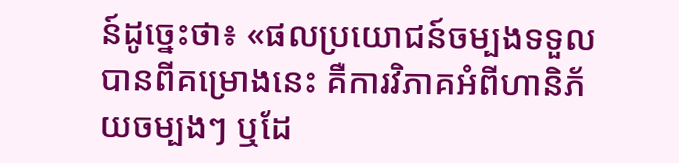ន៍ដូច្នេះថា៖ «ផលប្រយោជន៍ចម្បងទទួលបានពីគម្រោងនេះ គឺការវិភាគអំពីហានិភ័យចម្បងៗ ឬដែ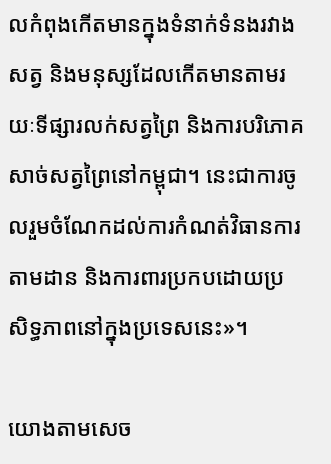លកំពុងកើតមានក្នុងទំនាក់ទំនងរវាងសត្វ និងមនុស្សដែលកើតមានតាមរយៈទីផ្សារលក់សត្វព្រៃ និងការបរិភោគសាច់សត្វព្រៃនៅកម្ពុជា។ នេះជាការចូលរួមចំណែកដល់ការកំណត់វិធានការតាមដាន និងការពារប្រកបដោយប្រសិទ្ធភាពនៅក្នុងប្រទេសនេះ»។

យោងតាមសេច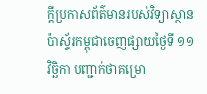ក្ដីប្រកាសព័ត៌មានរបស់វិទ្យាស្ថានប៉ាស្ទ័រកម្ពុជាចេញផ្សាយថ្ងៃទី ១១ វិច្ឆិកា បញ្ជាក់ថាគម្រោ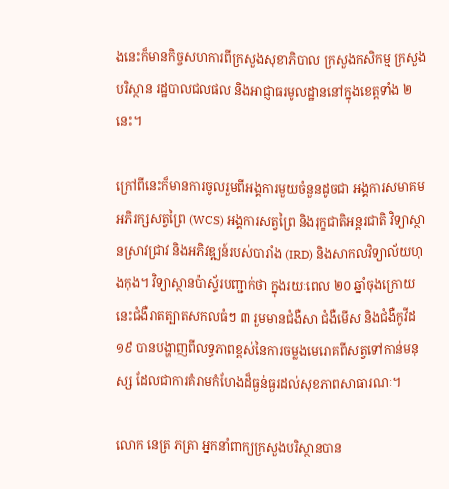ងនេះក៏មានកិច្ចសហការពីក្រសួងសុខាភិបាល ក្រសួងកសិកម្ម ក្រសួងបរិស្ថាន រដ្ឋបាលជលផល និងអាជ្ញាធរមូលដ្ឋាននៅក្នុងខេត្តទាំង ២ នេះ។

ក្រៅពីនេះក៏មានការចូលរួមពីអង្គការមួយចំនួនដូចជា អង្គការសមាគមអភិរក្សសត្វព្រៃ (WCS) អង្គការសត្វព្រៃ និងរុក្ខជាតិអន្តរជាតិ វិទ្យាស្ថានស្រាវជ្រាវ និងអភិវឌ្ឍន៍របស់បារាំង (IRD) និងសាកលវិទ្យាល័យហុងកុង។ វិទ្យាស្ថានប៉ាស្ទ័របញ្ជាក់ថា ក្នុងរយៈពេល ២០ ឆ្នាំចុងក្រោយនេះជំងឺរាតត្បាតសកលធំៗ ៣ រួមមានជំងឺសា ជំងឺមើស និងជំងឺកូវីដ១៩ បានបង្ហាញពីលទ្ធភាពខ្ពស់នៃការចម្លងមេរោគពីសត្វទៅកាន់មនុស្ស ដែលជាការគំរាមកំហែងដ៏ធ្ងន់ធ្ងរដល់សុខភាពសាធារណៈ។

លោក នេត្រ ភត្រា អ្នកនាំពាក្យក្រសួងបរិស្ថានបាន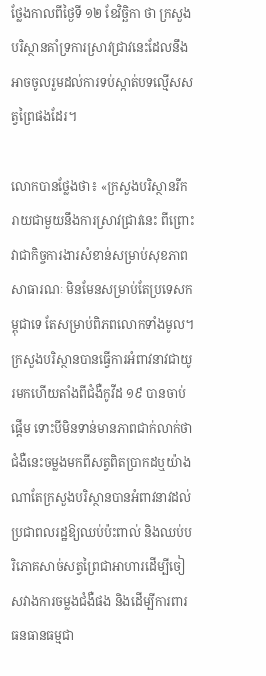ថ្លែងកាលពីថ្ងៃទី ១២ ខែវិច្ឆិកា ថា ក្រសួងបរិស្ថានគាំទ្រការស្រាវជ្រាវនេះដែលនឹងអាចចូលរួមដល់ការទប់ស្កាត់បទល្មើសសត្វព្រៃផងដែរ។

លោកបានថ្លែងថា៖ «ក្រសួងបរិស្ថានរីករាយជាមួយនឹងការស្រាវជ្រាវនេះ ពីព្រោះវាជាកិច្ចការងារសំខាន់សម្រាប់សុខភាពសាធារណៈ មិនមែនសម្រាប់តែប្រទេសកម្ពុជាទេ តែសម្រាប់ពិភពលោកទាំងមូល។ ក្រសួងបរិស្ថានបានធ្វើការអំពាវនាវជាយូរមកហើយតាំងពីជំងឺកូវីដ ១៩ បានចាប់ផ្ដើម ទោះបីមិនទាន់មានភាពជាក់លាក់ថា ជំងឺនេះចម្លងមកពីសត្វពិតប្រាកដឬយ៉ាងណាតែក្រសួងបរិស្ថានបានអំពាវនាវដល់ប្រជាពលរដ្ឋឱ្យឈប់ប៉ះពាល់ និងឈប់បរិភោគសាច់សត្វព្រៃជាអាហារដើម្បីចៀសវាងការចម្លងជំងឺផង និងដើម្បីការពារធនធានធម្មជា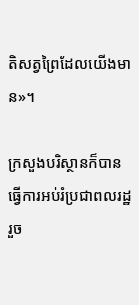តិសត្វព្រៃដែលយើងមាន»។

ក្រសួងបរិស្ថានក៏បានធ្វើការអប់រំប្រជាពលរដ្ឋរួច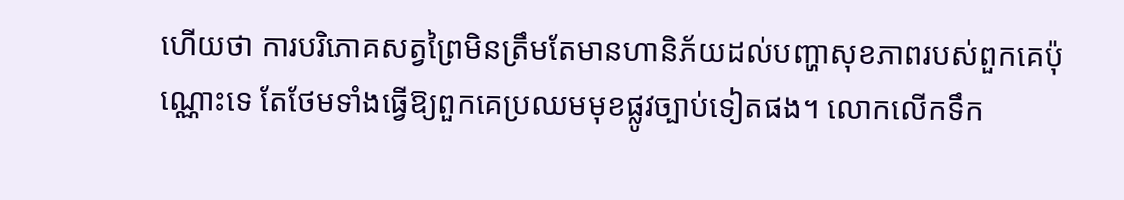ហើយថា ការបរិភោគសត្វព្រៃមិនត្រឹមតែមានហានិភ័យដល់បញ្ហាសុខភាពរបស់ពួកគេប៉ុណ្ណោះទេ តែថែមទាំងធ្វើឱ្យពួកគេប្រឈមមុខផ្លូវច្បាប់ទៀតផង។ លោកលើកទឹក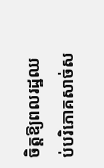ចិត្តឱ្យពលរដ្ឋឈប់បរិភោគសាច់ស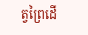ត្វព្រៃដើ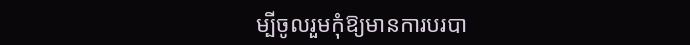ម្បីចូលរួមកុំឱ្យមានការបរបា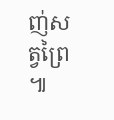ញ់សត្វព្រៃ៕